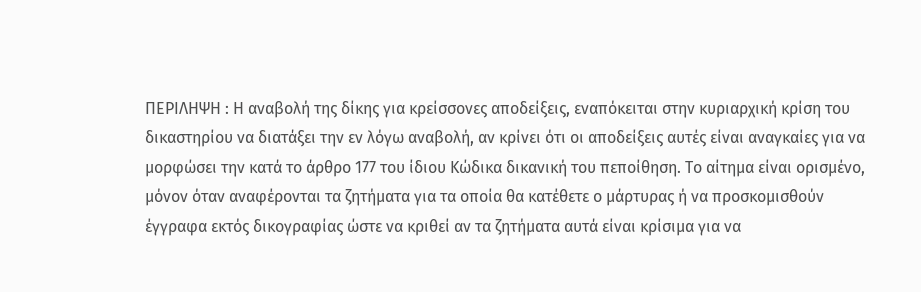ΠΕΡΙΛΗΨΗ : Η αναβολή της δίκης για κρείσσονες αποδείξεις, εναπόκειται στην κυριαρχική κρίση του δικαστηρίου να διατάξει την εν λόγω αναβολή, αν κρίνει ότι οι αποδείξεις αυτές είναι αναγκαίες για να μορφώσει την κατά το άρθρο 177 του ίδιου Κώδικα δικανική του πεποίθηση. Το αίτημα είναι ορισμένο, μόνον όταν αναφέρονται τα ζητήματα για τα οποία θα κατέθετε ο μάρτυρας ή να προσκομισθούν έγγραφα εκτός δικογραφίας ώστε να κριθεί αν τα ζητήματα αυτά είναι κρίσιμα για να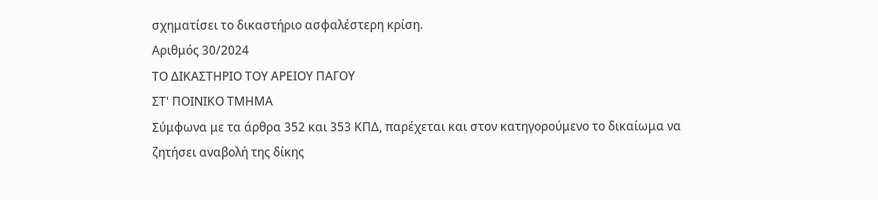σχηματίσει το δικαστήριο ασφαλέστερη κρίση.
Αριθμός 30/2024
ΤΟ ΔΙΚΑΣΤΗΡΙΟ ΤΟΥ ΑΡΕΙΟΥ ΠΑΓΟΥ
ΣΤ' ΠΟΙΝΙΚΟ ΤΜΗΜΑ
Σύμφωνα με τα άρθρα 352 και 353 ΚΠΔ, παρέχεται και στον κατηγορούμενο το δικαίωμα να ζητήσει αναβολή της δίκης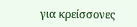για κρείσσονες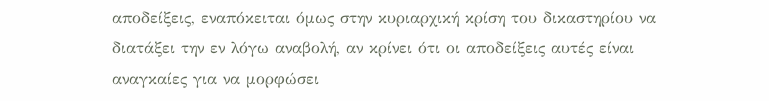αποδείξεις, εναπόκειται όμως στην κυριαρχική κρίση του δικαστηρίου να διατάξει την εν λόγω αναβολή, αν κρίνει ότι οι αποδείξεις αυτές είναι αναγκαίες για να μορφώσει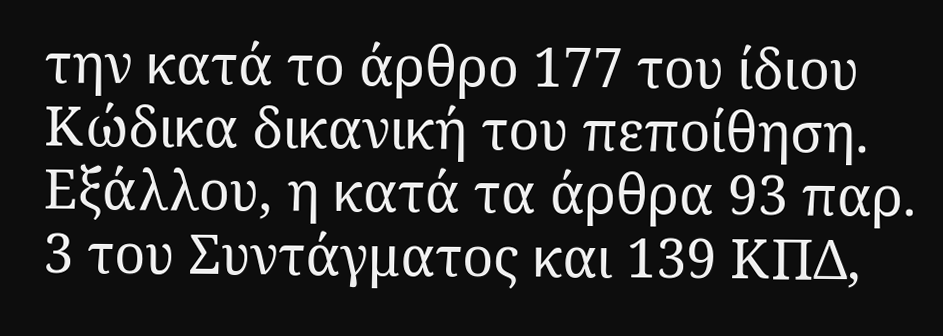την κατά το άρθρο 177 του ίδιου Κώδικα δικανική του πεποίθηση. Εξάλλου, η κατά τα άρθρα 93 παρ. 3 του Συντάγματος και 139 ΚΠΔ,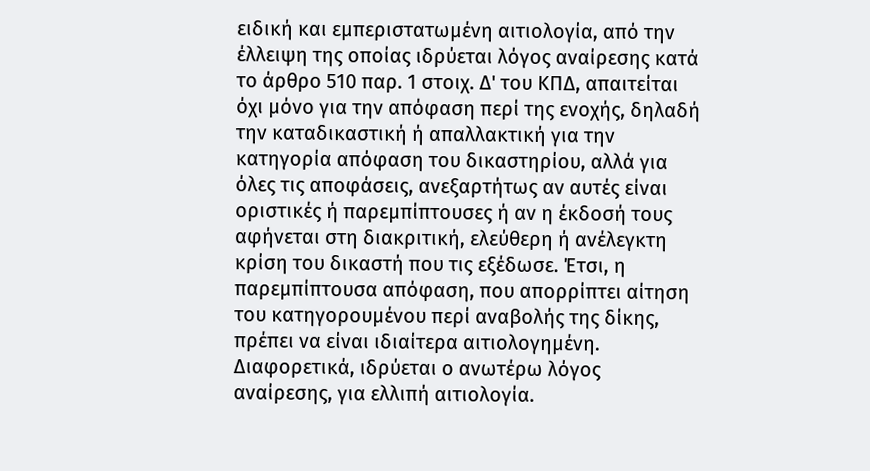ειδική και εμπεριστατωμένη αιτιολογία, από την έλλειψη της οποίας ιδρύεται λόγος αναίρεσης κατά το άρθρο 510 παρ. 1 στοιχ. Δ' του ΚΠΔ, απαιτείται όχι μόνο για την απόφαση περί της ενοχής, δηλαδή την καταδικαστική ή απαλλακτική για την κατηγορία απόφαση του δικαστηρίου, αλλά για όλες τις αποφάσεις, ανεξαρτήτως αν αυτές είναι οριστικές ή παρεμπίπτουσες ή αν η έκδοσή τους αφήνεται στη διακριτική, ελεύθερη ή ανέλεγκτη κρίση του δικαστή που τις εξέδωσε. Έτσι, η παρεμπίπτουσα απόφαση, που απορρίπτει αίτηση του κατηγορουμένου περί αναβολής της δίκης, πρέπει να είναι ιδιαίτερα αιτιολογημένη. Διαφορετικά, ιδρύεται ο ανωτέρω λόγος αναίρεσης, για ελλιπή αιτιολογία.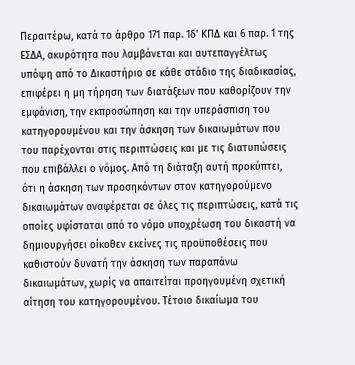Περαιτέρω, κατά το άρθρο 171 παρ. 1δ' ΚΠΔ και 6 παρ. 1 της ΕΣΔΑ, ακυρότητα που λαμβάνεται και αυτεπαγγέλτως υπόψη από το Δικαστήριο σε κάθε στάδιο της διαδικασίας, επιφέρει η μη τήρηση των διατάξεων που καθορίζουν την εμφάνιση, την εκπροσώπηση και την υπεράσπιση του κατηγορουμένου και την άσκηση των δικαιωμάτων που του παρέχονται στις περιπτώσεις και με τις διατυπώσεις που επιβάλλει ο νόμος. Από τη διάταξη αυτή προκύπτει, ότι η άσκηση των προσηκόντων στον κατηγορούμενο δικαιωμάτων αναφέρεται σε όλες τις περιπτώσεις, κατά τις οποίες υφίσταται από το νόμο υποχρέωση του δικαστή να δημιουργήσει οίκοθεν εκείνες τις προϋποθέσεις που καθιστούν δυνατή την άσκηση των παραπάνω δικαιωμάτων, χωρίς να απαιτείται προηγουμένη σχετική αίτηση του κατηγορουμένου. Τέτοιο δικαίωμα του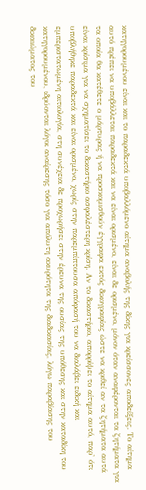κατηγορουμένου είναι και το παραδεκτά υποβαλλόμενο αίτημα αναβολής της δίκης για κρείσσονες αποδείξεις. Το αίτημα αυτό πρέπει να υποβάλλεται παραδεκτά και να είναι ορισμένο, είναι δε ορισμένο, μόνον όταν αναφέρονται τα ζητήματα για τα οποία θα κατέθετε ο μάρτυρας ή να προσκομισθούν έγγραφα εκτός δικογραφίας ώστε να κριθεί αν τα ζητήματα αυτά είναι κρίσιμα για να σχηματίσει το δικαστήριο ασφαλέστερη κρίση. Αν το δικαστήριο, απορρίψει το αίτημα αυτό, παρ' ότι υποβλήθηκε παραδεκτά και είναι ορισμένο, χωρίς στην παρεμπίπτουσα απόφασή του να διαλάβει ειδική και εμπεριστατωμένη αιτιολογία, στη συνέχεια δε προχωρήσει στην έρευνα της ουσίας της υπόθεσης και στην καταδίκη του κατηγορουμένου, ιδρύονται λόγοι αναίρεσης τόσο για απόλυτη ακυρότητα της διαδικασίας, λόγω παραβίασης του δικαιώματος του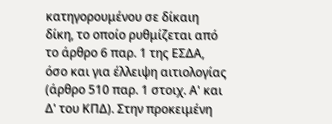κατηγορουμένου σε δίκαιη δίκη, το οποίο ρυθμίζεται από το άρθρο 6 παρ. 1 της ΕΣΔΑ, όσο και για έλλειψη αιτιολογίας (άρθρο 510 παρ. 1 στοιχ. Α' και Δ' του ΚΠΔ). Στην προκειμένη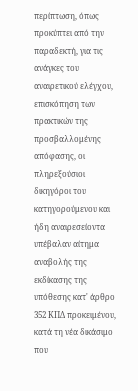περίπτωση, όπως προκύπτει από την παραδεκτή, για τις ανάγκες του αναιρετικού ελέγχου, επισκόπηση των πρακτικών της προσβαλλομένης απόφασης, οι πληρεξούσιοι δικηγόροι του κατηγορούμενου και ήδη αναιρεσείοντα υπέβαλαν αίτημα αναβολής της εκδίκασης της υπόθεσης κατ' άρθρο 352 ΚΠΔ προκειμένου, κατά τη νέα δικάσιμο που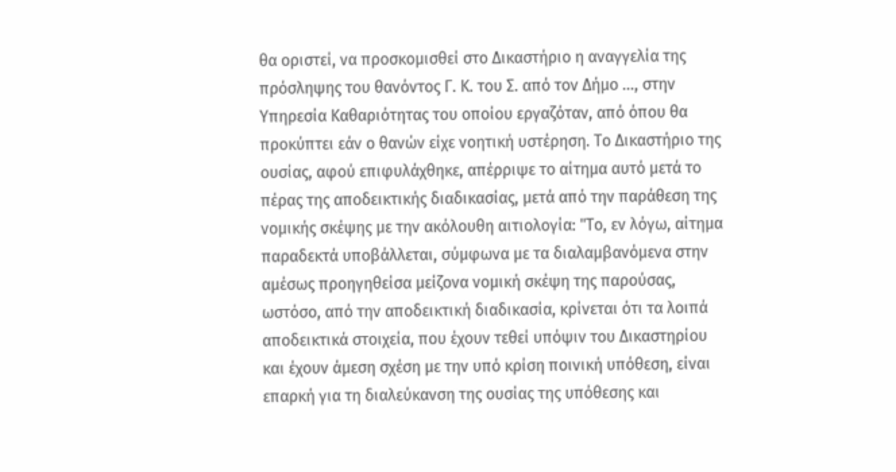θα οριστεί, να προσκομισθεί στο Δικαστήριο η αναγγελία της πρόσληψης του θανόντος Γ. Κ. του Σ. από τον Δήμο ..., στην Υπηρεσία Καθαριότητας του οποίου εργαζόταν, από όπου θα προκύπτει εάν ο θανών είχε νοητική υστέρηση. Το Δικαστήριο της ουσίας, αφού επιφυλάχθηκε, απέρριψε το αίτημα αυτό μετά το πέρας της αποδεικτικής διαδικασίας, μετά από την παράθεση της νομικής σκέψης με την ακόλουθη αιτιολογία: "Το, εν λόγω, αίτημα παραδεκτά υποβάλλεται, σύμφωνα με τα διαλαμβανόμενα στην αμέσως προηγηθείσα μείζονα νομική σκέψη της παρούσας, ωστόσο, από την αποδεικτική διαδικασία, κρίνεται ότι τα λοιπά αποδεικτικά στοιχεία, που έχουν τεθεί υπόψιν του Δικαστηρίου και έχουν άμεση σχέση με την υπό κρίση ποινική υπόθεση, είναι επαρκή για τη διαλεύκανση της ουσίας της υπόθεσης και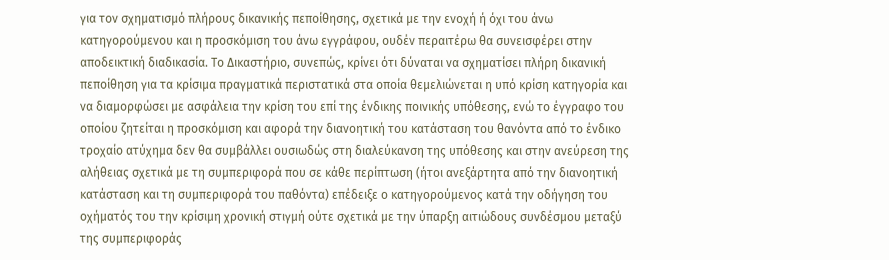για τον σχηματισμό πλήρους δικανικής πεποίθησης, σχετικά με την ενοχή ή όχι του άνω κατηγορούμενου και η προσκόμιση του άνω εγγράφου, ουδέν περαιτέρω θα συνεισφέρει στην αποδεικτική διαδικασία. Το Δικαστήριο, συνεπώς, κρίνει ότι δύναται να σχηματίσει πλήρη δικανική πεποίθηση για τα κρίσιμα πραγματικά περιστατικά στα οποία θεμελιώνεται η υπό κρίση κατηγορία και να διαμορφώσει με ασφάλεια την κρίση του επί της ένδικης ποινικής υπόθεσης, ενώ το έγγραφο του οποίου ζητείται η προσκόμιση και αφορά την διανοητική του κατάσταση του θανόντα από το ένδικο τροχαίο ατύχημα δεν θα συμβάλλει ουσιωδώς στη διαλεύκανση της υπόθεσης και στην ανεύρεση της αλήθειας σχετικά με τη συμπεριφορά που σε κάθε περίπτωση (ήτοι ανεξάρτητα από την διανοητική κατάσταση και τη συμπεριφορά του παθόντα) επέδειξε ο κατηγορούμενος κατά την οδήγηση του οχήματός του την κρίσιμη χρονική στιγμή ούτε σχετικά με την ύπαρξη αιτιώδους συνδέσμου μεταξύ της συμπεριφοράς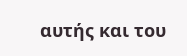αυτής και του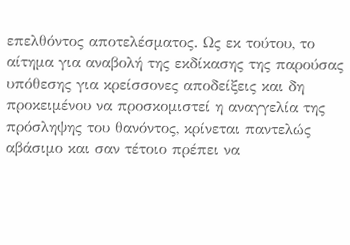επελθόντος αποτελέσματος. Ως εκ τούτου, το αίτημα για αναβολή της εκδίκασης της παρούσας υπόθεσης για κρείσσονες αποδείξεις και δη προκειμένου να προσκομιστεί η αναγγελία της πρόσληψης του θανόντος, κρίνεται παντελώς αβάσιμο και σαν τέτοιο πρέπει να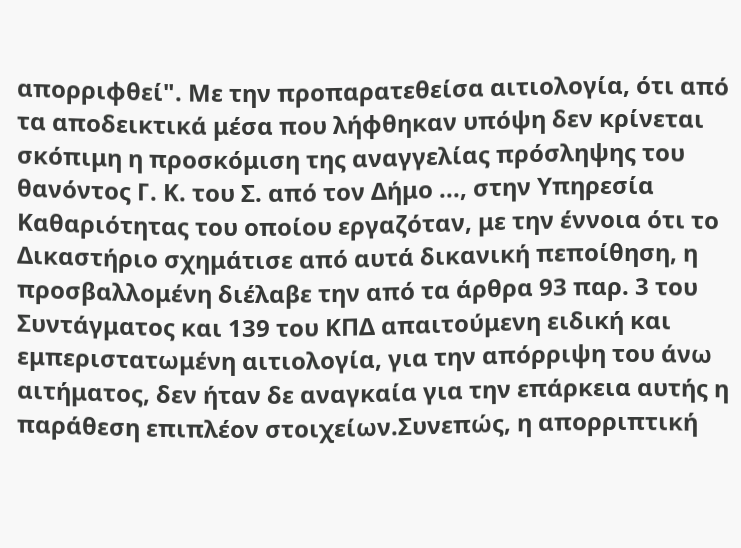απορριφθεί". Με την προπαρατεθείσα αιτιολογία, ότι από τα αποδεικτικά μέσα που λήφθηκαν υπόψη δεν κρίνεται σκόπιμη η προσκόμιση της αναγγελίας πρόσληψης του θανόντος Γ. Κ. του Σ. από τον Δήμο ..., στην Υπηρεσία Καθαριότητας του οποίου εργαζόταν, με την έννοια ότι το Δικαστήριο σχημάτισε από αυτά δικανική πεποίθηση, η προσβαλλομένη διέλαβε την από τα άρθρα 93 παρ. 3 του Συντάγματος και 139 του ΚΠΔ απαιτούμενη ειδική και εμπεριστατωμένη αιτιολογία, για την απόρριψη του άνω αιτήματος, δεν ήταν δε αναγκαία για την επάρκεια αυτής η παράθεση επιπλέον στοιχείων.Συνεπώς, η απορριπτική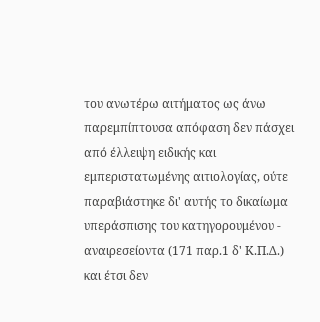του ανωτέρω αιτήματος ως άνω παρεμπίπτουσα απόφαση δεν πάσχει από έλλειψη ειδικής και εμπεριστατωμένης αιτιολογίας, ούτε παραβιάστηκε δι' αυτής το δικαίωμα υπεράσπισης του κατηγορουμένου - αναιρεσείοντα (171 παρ.1 δ' Κ.Π.Δ.) και έτσι δεν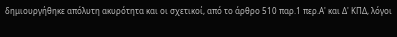δημιουργήθηκε απόλυτη ακυρότητα και οι σχετικοί, από το άρθρο 510 παρ.1 περ.Α' και Δ' ΚΠΔ, λόγοι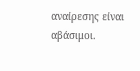αναίρεσης είναι αβάσιμοι.